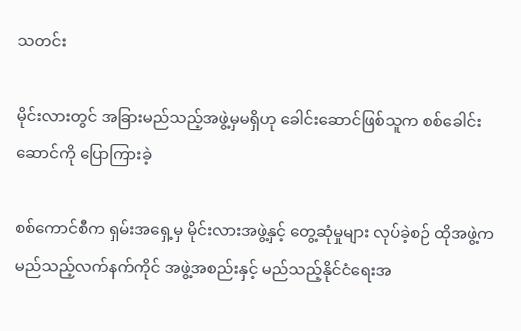သတင်း

မိုင်းလားတွင် အခြားမည်သည့်အဖွဲ့မှမရှိဟု ခေါင်းဆောင်ဖြစ်သူက စစ်ခေါင်းဆောင်ကို ပြောကြားခဲ့

စစ်ကောင်စီက ရှမ်းအရှေ့မှ မိုင်းလားအဖွဲ့နှင့် တွေ့ဆုံမှုများ လုပ်ခဲ့စဉ် ထိုအဖွဲ့က မည်သည့်လက်နက်ကိုင် အဖွဲ့အစည်းနှင့် မည်သည့်နိုင်ငံရေးအ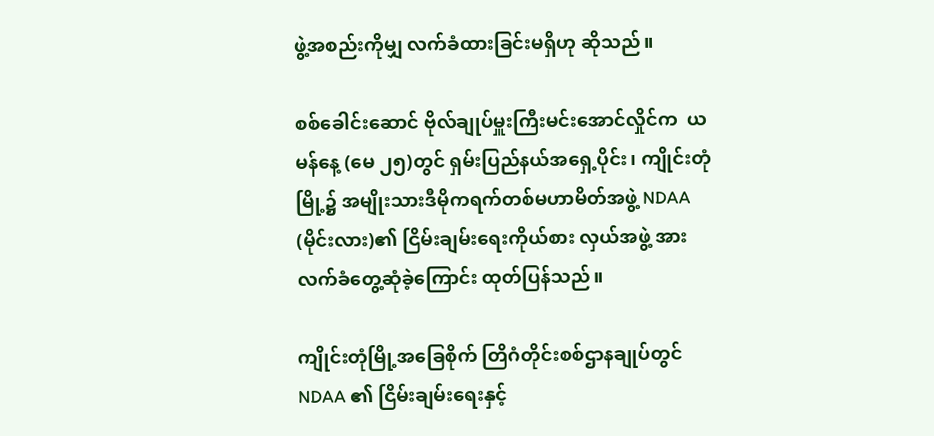ဖွဲ့အစည်းကိုမျှ လက်ခံထားခြင်းမရှိဟု ဆိုသည်။

စစ်ခေါင်းဆောင် ဗိုလ်ချုပ်မှူးကြီးမင်းအောင်လှိုင်က  ယမန်နေ့ (မေ ၂၅)တွင် ရှမ်းပြည်နယ်အရှေ့ပိုင်း၊ ကျိုင်းတုံမြို့၌ အမျိုးသားဒီမိုကရက်တစ်မဟာမိတ်အဖွဲ့ NDAA (မိုင်းလား)၏ ငြိမ်းချမ်းရေးကိုယ်စား လှယ်အဖွဲ့ အား လက်ခံတွေ့ဆုံခဲ့ကြောင်း ထုတ်ပြန်သည်။

ကျိုင်းတုံမြို့အခြေစိုက် တြိဂံတိုင်းစစ်ဌာနချုပ်တွင် NDAA ၏ ငြိမ်းချမ်းရေးနှင့်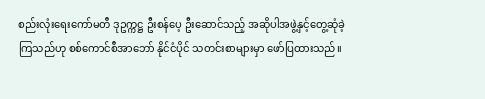စည်းလုံးရေးကော်မတီ ဒုဥက္ကဋ္ဌ ဦးစန်ပေ့ ဦးဆောင်သည့် အဆိုပါအဖွဲ့နှင့်တွေ့ဆုံခဲ့ကြသည်ဟု စစ်ကောင်စီအာဘော် နိုင်ငံပိုင် သတင်းစာများမှာ ဖော်ပြထားသည်။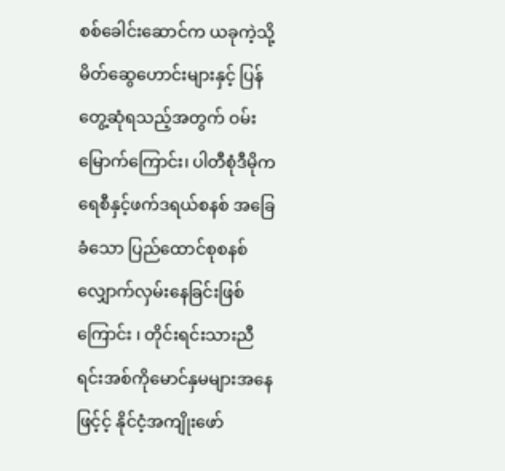စစ်ခေါင်းဆောင်က ယခုကဲ့သို့ မိတ်ဆွေဟောင်းများနှင့် ပြန်တွေ့ဆုံရသည့်အတွက် ဝမ်းမြောက်ကြောင်း၊ ပါတီစုံဒီမိုကရေစီနှင့်ဖက်ဒရယ်စနစ် အခြေခံသော ပြည်ထောင်စုစနစ် လျှောက်လှမ်းနေခြင်းဖြစ်ကြောင်း ၊ တိုင်းရင်းသားညီရင်းအစ်ကိုမောင်နှမများအနေဖြင့်င့် နိုင်ငံ့အကျိုးဖော်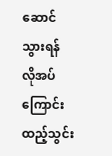ဆောင်သွားရန် လိုအပ်ကြောင်း ထည့်သွင်း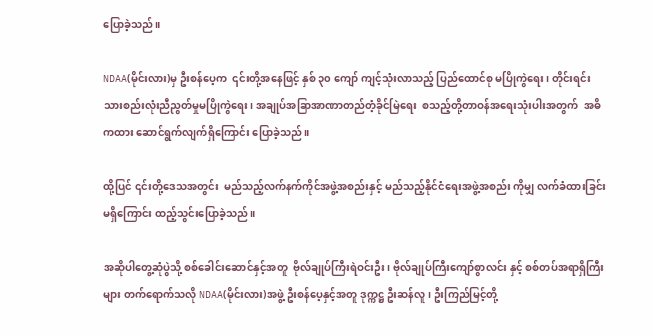ပြောခဲ့သည်။

NDAA(မိုင်းလား)မှ ဦးစန်ပေ့က  ၎င်းတို့အနေဖြင့် နှစ် ၃၀ ကျော် ကျင့်သုံးလာသည့် ပြည်ထောင်စု မပြိုကွဲရေး၊ တိုင်းရင်းသားစည်းလုံးညီညွတ်မှုမပြိုကွဲရေး၊ အချုပ်အခြာအာဏာတည်တံ့ခိုင်မြဲရေး  စသည့်တို့တာဝန်အရေးသုံးပါးအတွက်  အဓိကထား ဆောင်ရွက်လျက်ရှိကြောင်း ပြောခဲ့သည်။

ထို့ပြင် ၎င်းတို့ဒေသအတွင်း  မည်သည့်လက်နက်ကိုင်အဖွဲ့အစည်းနှင့် မည်သည့်နိုင်ငံရေးအဖွဲ့အစည်း ကိုမျှ လက်ခံထားခြင်းမရှိကြောင်း ထည့်သွင်းပြောခဲ့သည်။

အဆိုပါတွေ့ဆုံပွဲသို့ စစ်ခေါင်းဆောင်နှင့်အတူ  ဗိုလ်ချုပ်ကြီးရဲဝင်းဦး၊ ဗိုလ်ချုပ်ကြီးကျော်စွာလင်း နှင့် စစ်တပ်အရာရှိကြီးများ တက်ရောက်သလို NDAA(မိုင်းလား)အဖွဲ့ ဦးစန်ပေ့နှင့်အတူ ဒုက္ကဋ္ဌ ဦးဆန်လူ၊ ဦးကြည်မြင့်တို့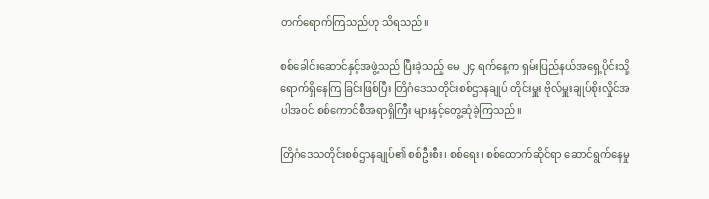တက်ရောက်ကြသည်ဟု သိရသည်။

စစ်ခေါင်းဆောင်နှင့်အဖွဲ့သည် ပြီးခဲ့သည့် မေ ၂၄ ရက်နေ့က ရှမ်းပြည်နယ်အရှေ့ပိုင်းသို့ ရောက်ရှိနေကြ ခြင်းဖြစ်ပြီး တြိဂံဒေသတိုင်းစစ်ဌာနချုပ် တိုင်းမှူး ဗိုလ်မှူးချုပ်စိုးလှိုင်အပါအဝင် စစ်ကောင်စီအရာရှိကြီး များနှင့်တွေ့ဆုံခဲ့ကြသည်။

တြိဂံဒေသတိုင်းစစ်ဌာနချုပ်၏ စစ်ဦးစီး၊ စစ်ရေး၊ စစ်ထောက်ဆိုင်ရာ ဆောင်ရွက်နေမှု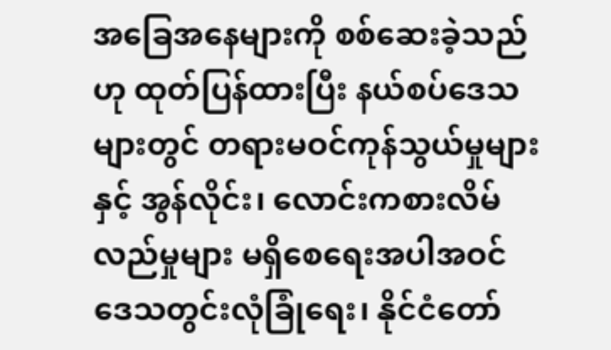အခြေအနေများကို စစ်ဆေးခဲ့သည်ဟု ထုတ်ပြန်ထားပြီး နယ်စပ်ဒေသများတွင် တရားမဝင်ကုန်သွယ်မှုများနှင့် အွန်လိုင်း၊ လောင်းကစားလိမ်လည်မှုများ မရှိစေရေးအပါအဝင် ဒေသတွင်းလုံခြုံရေး၊ နိုင်ငံတော်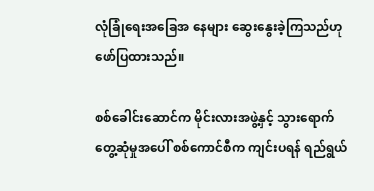လုံခြုံရေးအခြေအ နေများ ဆွေးနွေးခဲ့ကြသည်ဟု ဖော်ပြထားသည်။

စစ်ခေါင်းဆောင်က မိုင်းလားအဖွဲ့နှင့် သွားရောက်တွေ့ဆုံမှုအပေါ် စစ်ကောင်စီက ကျင်းပရန် ရည်ရွယ်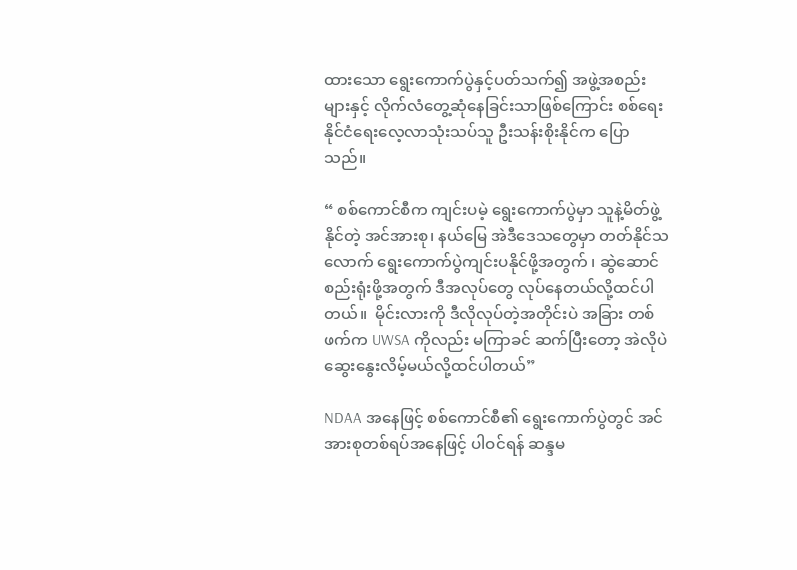ထားသော ရွေးကောက်ပွဲနှင့်ပတ်သက်၍ အဖွဲ့အစည်းများနှင့် လိုက်လံတွေ့ဆုံနေခြင်းသာဖြစ်ကြောင်း စစ်ရေးနိုင်ငံရေးလေ့လာသုံးသပ်သူ ဦးသန်းစိုးနိုင်က ပြောသည်။

“ စစ်ကောင်စီက ကျင်းပမဲ့ ရွေးကောက်ပွဲမှာ သူနဲ့မိတ်ဖွဲ့နိုင်တဲ့ အင်အားစု၊ နယ်မြေ အဲဒီဒေသတွေမှာ တတ်နိုင်သလောက် ရွေးကောက်ပွဲကျင်းပနိုင်ဖို့အတွက် ၊ ဆွဲဆောင်စည်းရုံးဖို့အတွက် ဒီအလုပ်တွေ လုပ်နေတယ်လို့ထင်ပါတယ်။  မိုင်းလားကို ဒီလိုလုပ်တဲ့အတိုင်းပဲ အခြား တစ်ဖက်က UWSA ကိုလည်း မကြာခင် ဆက်ပြီးတော့ အဲလိုပဲ ဆွေးနွေးလိမ့်မယ်လို့ထင်ပါတယ်”

NDAA အနေဖြင့် စစ်ကောင်စီ၏ ရွေးကောက်ပွဲတွင် အင်အားစုတစ်ရပ်အနေဖြင့် ပါဝင်ရန် ဆန္ဒမ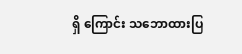ရှိ ကြောင်း သဘောထားပြ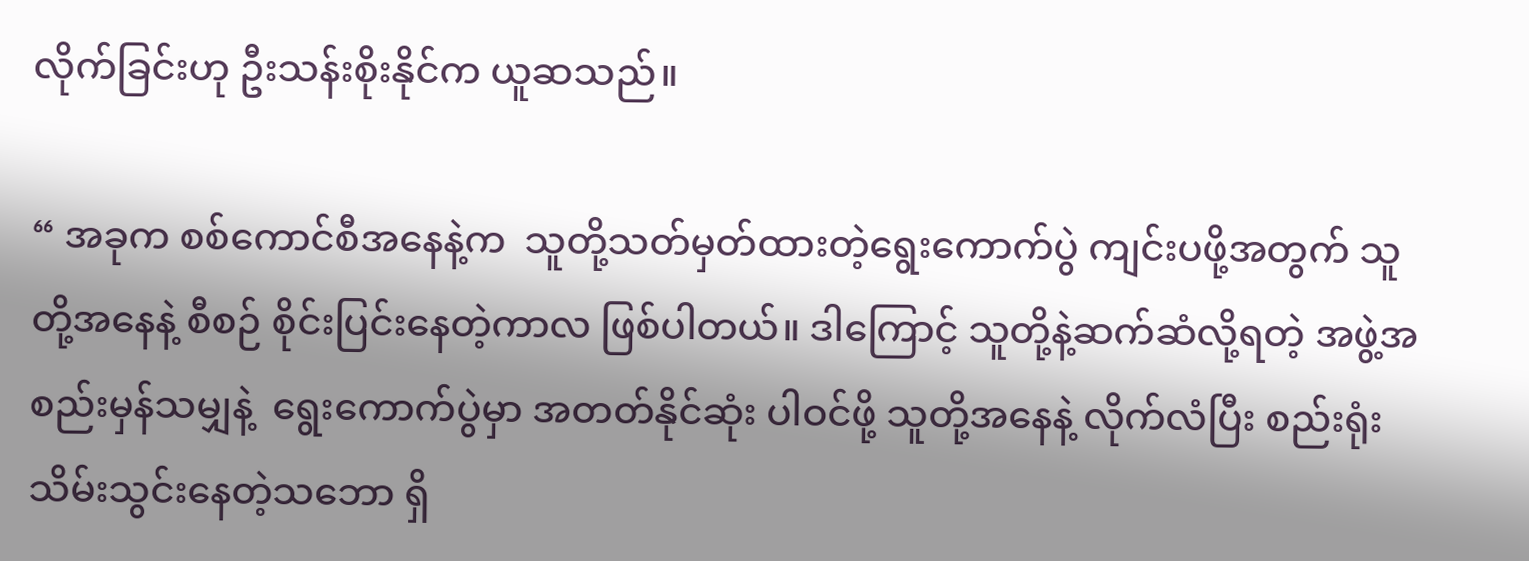လိုက်ခြင်းဟု ဦးသန်းစိုးနိုင်က ယူဆသည်။

“ အခုက စစ်ကောင်စီအနေနဲ့က  သူတို့သတ်မှတ်ထားတဲ့ရွေးကောက်ပွဲ ကျင်းပဖို့အတွက် သူတို့အနေနဲ့ စီစဉ် စိုင်းပြင်းနေတဲ့ကာလ ဖြစ်ပါတယ်။ ဒါကြောင့် သူတို့နဲ့ဆက်ဆံလို့ရတဲ့ အဖွဲ့အစည်းမှန်သမျှနဲ့  ရွေးကောက်ပွဲမှာ အတတ်နိုင်ဆုံး ပါဝင်ဖို့ သူတို့အနေနဲ့ လိုက်လံပြီး စည်းရုံးသိမ်းသွင်းနေတဲ့သဘော ရှိ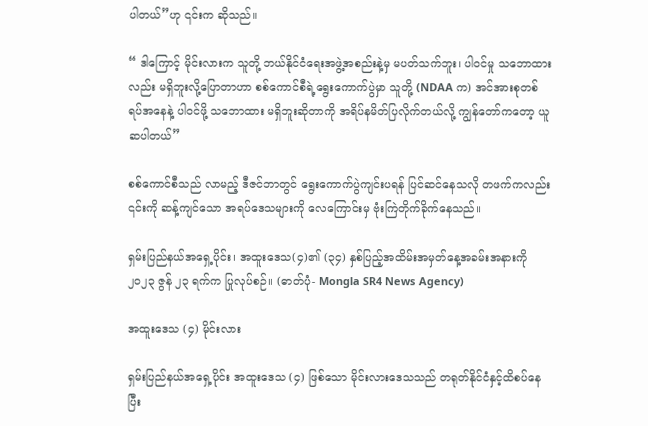ပါတယ်”ဟု ၎င်းက ဆိုသည်။

“ ဒါကြောင့် မိုင်းလားက သူတို့ ဘယ်နိုင်ငံရေးအဖွဲ့အစည်းနဲ့မှ မပတ်သက်ဘူး၊ ပါဝင်မှု သဘောထားလည်း မရှိဘူးလို့ပြောတာဟာ စစ်ကောင်စီရဲ့ရွေးကောက်ပွဲမှာ သူတို့ (NDAA က) အင်အားစုတစ်ရပ်အနေနဲ့ ပါဝင်ဖို့ သဘောထား မရှိဘူးဆိုတာကို အရိပ်နမိတ်ပြလိုက်တယ်လို့ ကျွန်တော်ကတော့ ယူဆပါတယ်”

စစ်ကောင်စီသည် လာမည့် ဒီဇင်ဘာတွင် ရွေးကောက်ပွဲကျင်းပရန် ပြင်ဆင်နေသလို တဖက်ကလည်း ၎င်းကို ဆန့်ကျင်သော အရပ်ဒေသများကို လေကြောင်းမှ ဗုံးကြဲတိုက်ခိုက်နေသည်။

ရှမ်းပြည်နယ်အရှေ့ပိုင်း၊ အထူးဒေသ(၄)၏ (၃၄) နှစ်ပြည့်အထိမ်းအမှတ်နေ့အခမ်းအနားကို ၂၀၂၃ ဇွန် ၂၃ ရက်က ပြုလုပ်စဉ်။ (ဓာတ်ပုံ- Mongla SR4 News Agency)

အထူးဒေသ (၄) မိုင်းလား

ရှမ်းပြည်နယ်အရှေ့ပိုင်း အထူးဒေသ (၄) ဖြစ်သော မိုင်းလားဒေသသည် တရုတ်နိုင်ငံနှင့်ထိစပ်နေပြီး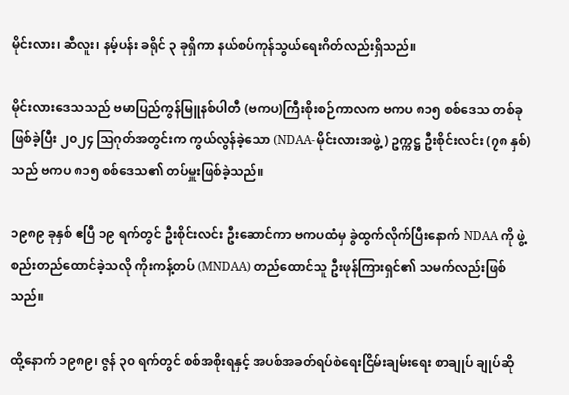မိုင်းလား၊ ဆီလူး၊ နမ့်ပန်း ခရိုင် ၃ ခုရှိကာ နယ်စပ်ကုန်သွယ်ရေးဂိတ်လည်းရှိသည်။

မိုင်းလားဒေသသည် ဗမာပြည်ကွန်မြူနစ်ပါတီ (ဗကပ)ကြီးစိုးစဉ်ကာလက ဗကပ ၈၁၅ စစ်ဒေသ တစ်ခု ဖြစ်ခဲ့ပြီး ၂၀၂၄ ဩဂုတ်အတွင်းက ကွယ်လွန်ခဲ့သော (NDAA-မိုင်းလားအဖွဲ့) ဥက္ကဋ္ဌ ဦးစိုင်းလင်း (၇၈ နှစ်) သည် ဗကပ ၈၁၅ စစ်ဒေသ၏ တပ်မှူးဖြစ်ခဲ့သည်။

၁၉၈၉ ခုနှစ် ဧပြီ ၁၉ ရက်တွင် ဦးစိုင်းလင်း ဦးဆောင်ကာ ဗကပထံမှ ခွဲထွက်လိုက်ပြီးနောက် NDAA ကို ဖွဲ့စည်းတည်ထောင်ခဲ့သလို ကိုးကန့်တပ် (MNDAA) တည်ထောင်သူ ဦးဖုန်ကြားရှင်၏ သမက်လည်းဖြစ် သည်။

ထို့နောက် ၁၉၈၉၊ ဇွန် ၃၀ ရက်တွင် စစ်အစိုးရနှင့် အပစ်အခတ်ရပ်စဲရေးငြိမ်းချမ်းရေး စာချုပ် ချုပ်ဆို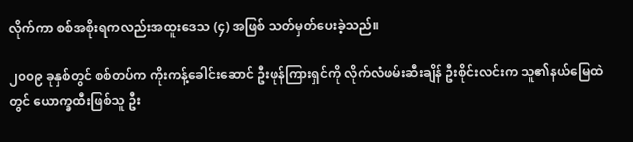လိုက်ကာ စစ်အစိုးရကလည်းအထူးဒေသ (၄) အဖြစ် သတ်မှတ်ပေးခဲ့သည်။

၂၀၀၉ ခုနှစ်တွင် စစ်တပ်က ကိုးကန့်ခေါင်းဆောင် ဦးဖုန်ကြားရှင်ကို လိုက်လံဖမ်းဆီးချိန် ဦးစိုင်းလင်းက သူ၏နယ်မြေထဲတွင် ယောက္ခထီးဖြစ်သူ ဦး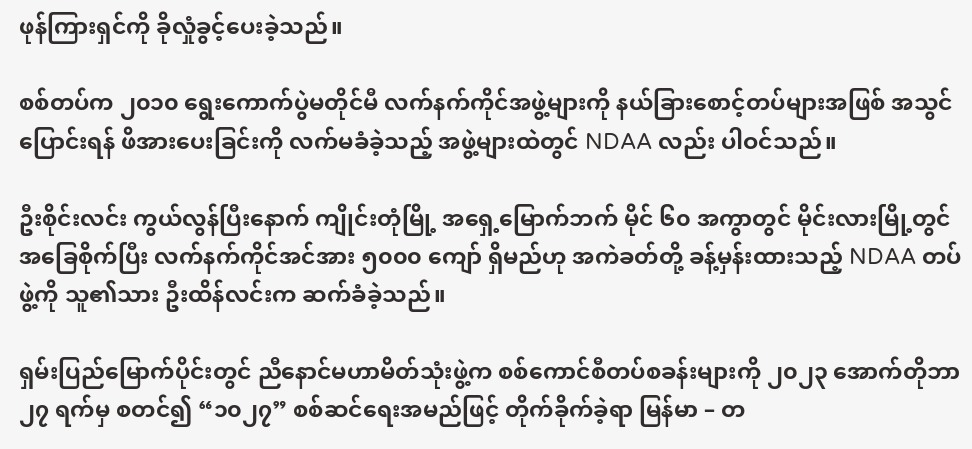ဖုန်ကြားရှင်ကို ခိုလှုံခွင့်ပေးခဲ့သည်။

စစ်တပ်က ၂၀၁၀ ရွေးကောက်ပွဲမတိုင်မီ လက်နက်ကိုင်အဖွဲ့များကို နယ်ခြားစောင့်တပ်များအဖြစ် အသွင် ပြောင်းရန် ဖိအားပေးခြင်းကို လက်မခံခဲ့သည့် အဖွဲ့များထဲတွင် NDAA လည်း ပါဝင်သည်။

ဦးစိုင်းလင်း ကွယ်လွန်ပြီးနောက် ကျိုင်းတုံမြို့ အရှေ့မြောက်ဘက် မိုင် ၆၀ အကွာတွင် မိုင်းလားမြို့တွင် အခြေစိုက်ပြီး လက်နက်ကိုင်အင်အား ၅၀၀၀ ကျော် ရှိမည်ဟု အကဲခတ်တို့ ခန့်မှန်းထားသည့် NDAA တပ်ဖွဲ့ကို သူ၏သား ဦးထိန်လင်းက ဆက်ခံခဲ့သည်။

ရှမ်းပြည်မြောက်ပိုင်းတွင် ညီနောင်မဟာမိတ်သုံးဖွဲ့က စစ်ကောင်စီတပ်စခန်းများကို ၂၀၂၃ အောက်တိုဘာ ၂၇ ရက်မှ စတင်၍ “၁၀၂၇” စစ်ဆင်ရေးအမည်ဖြင့် တိုက်ခိုက်ခဲ့ရာ မြန်မာ – တ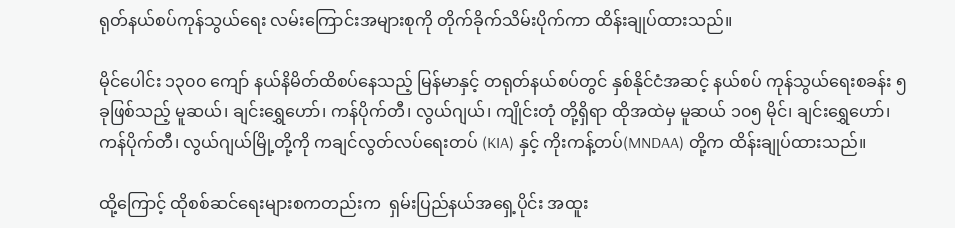ရုတ်နယ်စပ်ကုန်သွယ်ရေး လမ်းကြောင်းအများစုကို တိုက်ခိုက်သိမ်းပိုက်ကာ ထိန်းချုပ်ထားသည်။

မိုင်ပေါင်း ၁၃၀၀ ကျော် နယ်နိမိတ်ထိစပ်နေသည့် မြန်မာနှင့် တရုတ်နယ်စပ်တွင် နှစ်နိုင်ငံအဆင့် နယ်စပ် ကုန်သွယ်ရေးစခန်း ၅ ခုဖြစ်သည့် မူဆယ်၊ ချင်းရွှေဟော်၊ ကန်ပိုက်တီ၊ လွယ်ဂျယ်၊ ကျိုင်းတုံ တို့ရှိရာ ထိုအထဲမှ မူဆယ် ၁၀၅ မိုင်၊ ချင်းရွှေဟော်၊ ကန်ပိုက်တီ၊ လွယ်ဂျယ်မြို့တို့ကို ကချင်လွတ်လပ်ရေးတပ် (KIA) နှင့် ကိုးကန့်တပ်(MNDAA) တို့က ထိန်းချုပ်ထားသည်။

ထို့ကြောင့် ထိုစစ်ဆင်ရေးများစကတည်းက  ရှမ်းပြည်နယ်အရှေ့ပိုင်း အထူး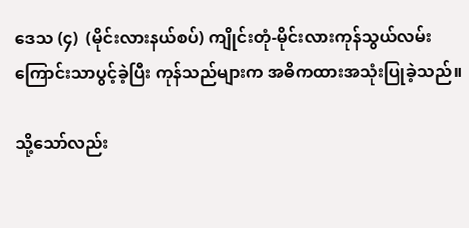ဒေသ (၄)  (မိုင်းလားနယ်စပ်) ကျိုင်းတုံ-မိုင်းလားကုန်သွယ်လမ်းကြောင်းသာပွင့်ခဲ့ပြီး ကုန်သည်များက အဓိကထားအသုံးပြုခဲ့သည်။

သို့သော်လည်း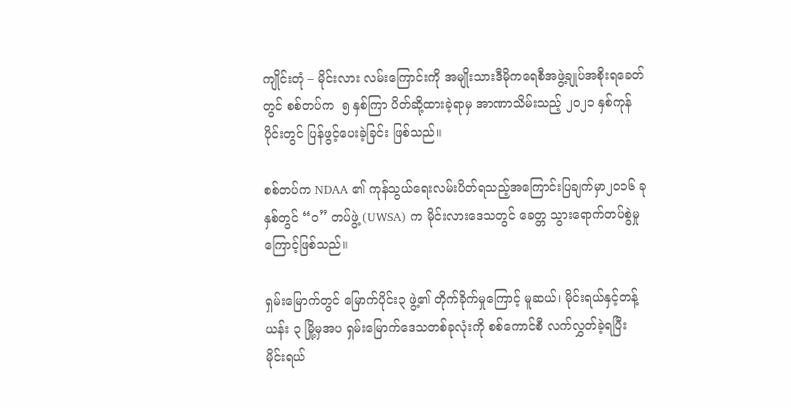ကျိုင်းတုံ – မိုင်းလား လမ်းကြောင်းကို အမျိုးသားဒီမိုကရေစီအဖွဲ့ချုပ်အစိုးရခေတ်တွင် စစ်တပ်က  ၅ နှစ်ကြာ ပိတ်ဆို့ထားခဲ့ရာမှ အာဏာသိမ်းသည့် ၂၀၂၁ နှစ်ကုန်ပိုင်းတွင် ပြန်ဖွင့်ပေးခဲ့ခြင်း ဖြစ်သည်။

စစ်တပ်က NDAA ၏ ကုန်သွယ်ရေးလမ်းပိတ်ရသည့်အကြောင်းပြချက်မှာ၂၀၁၆ ခုနှစ်တွင် “ဝ” တပ်ဖွဲ့ (UWSA) က မိုင်းလားဒေသတွင် ခေတ္တ သွားရောက်တပ်စွဲမှုကြောင့်ဖြစ်သည်။

ရှမ်းမြောက်တွင် မြောက်ပိုင်း၃ ဖွဲ့၏ တိုက်ခိုက်မှုကြောင့် မူဆယ်၊ မိုင်းရယ်နှင့်တန့်ယန်း ၃ မြို့မှအပ ရှမ်းမြောက်ဒေသတစ်ခုလုံးကို စစ်ကောင်စီ လက်လွှတ်ခဲ့ရပြီး မိုင်းရယ်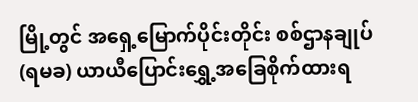မြို့တွင် အရှေ့မြောက်ပိုင်းတိုင်း စစ်ဌာနချုပ် (ရမခ) ယာယီပြောင်းရွှေ့အခြေစိုက်ထားရ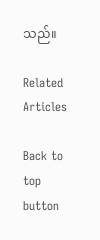သည်။

Related Articles

Back to top button